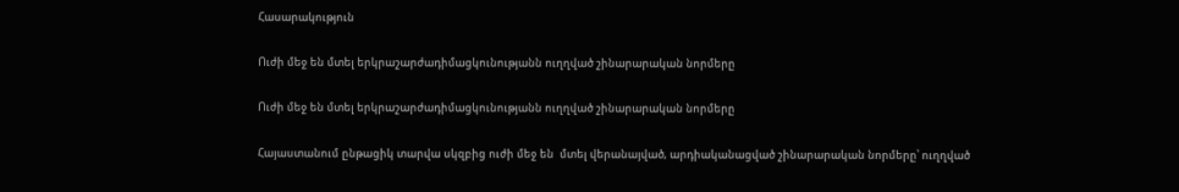Հասարակություն

Ուժի մեջ են մտել երկրաշարժադիմացկունությանն ուղղված շինարարական նորմերը

Ուժի մեջ են մտել երկրաշարժադիմացկունությանն ուղղված շինարարական նորմերը

Հայաստանում ընթացիկ տարվա սկզբից ուժի մեջ են  մտել վերանայված, արդիականացված շինարարական նորմերը՝ ուղղված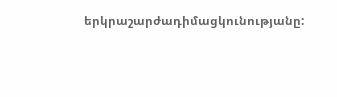երկրաշարժադիմացկունությանը: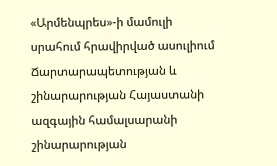«Արմենպրես»-ի մամուլի սրահում հրավիրված ասուլիում Ճարտարապետության և շինարարության Հայաստանի ազգային համալսարանի շինարարության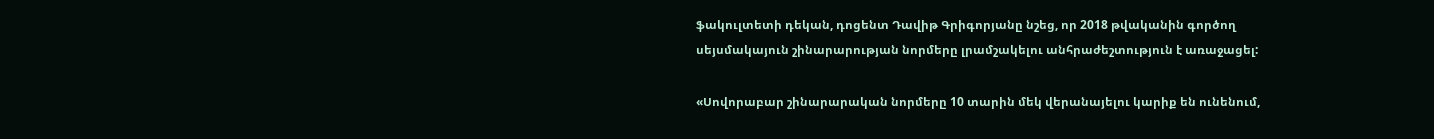ֆակուլտետի դեկան, դոցենտ Դավիթ Գրիգորյանը նշեց, որ 2018 թվականին գործող սեյսմակայուն շինարարության նորմերը լրամշակելու անհրաժեշտություն է առաջացել:

«Սովորաբար շինարարական նորմերը 10 տարին մեկ վերանայելու կարիք են ունենում,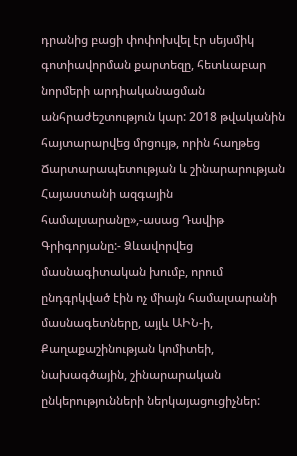դրանից բացի փոփոխվել էր սեյսմիկ գոտիավորման քարտեզը, հետևաբար նորմերի արդիականացման անհրաժեշտություն կար: 2018 թվականին հայտարարվեց մրցույթ, որին հաղթեց Ճարտարապետության և շինարարության Հայաստանի ազգային համալսարանը»,-ասաց Դավիթ Գրիգորյանը:- Ձևավորվեց մասնագիտական խումբ, որում ընդգրկված էին ոչ միայն համալսարանի մասնագետները, այլև ԱԻՆ-ի, Քաղաքաշինության կոմիտեի, նախագծային, շինարարական ընկերությունների ներկայացուցիչներ: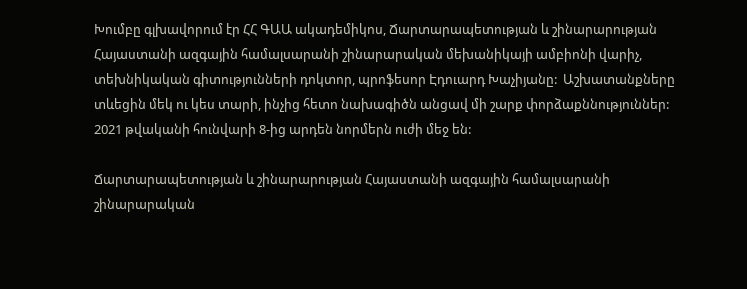Խումբը գլխավորում էր ՀՀ ԳԱԱ ակադեմիկոս, Ճարտարապետության և շինարարության Հայաստանի ազգային համալսարանի շինարարական մեխանիկայի ամբիոնի վարիչ, տեխնիկական գիտությունների դոկտոր, պրոֆեսոր Էդուարդ Խաչիյանը:  Աշխատանքները տևեցին մեկ ու կես տարի, ինչից հետո նախագիծն անցավ մի շարք փորձաքննություններ: 2021 թվականի հունվարի 8-ից արդեն նորմերն ուժի մեջ են:

Ճարտարապետության և շինարարության Հայաստանի ազգային համալսարանի շինարարական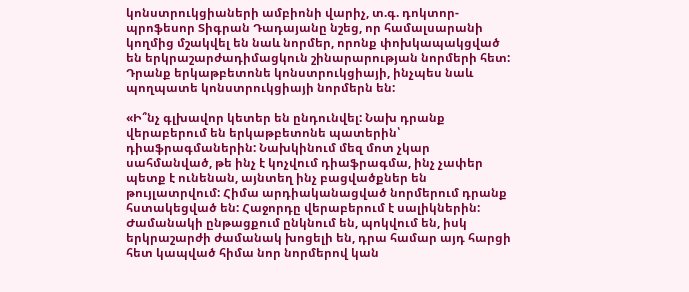կոնստրուկցիաների ամբիոնի վարիչ, տ.գ. դոկտոր-պրոֆեսոր Տիգրան Դադայանը նշեց, որ համալսարանի կողմից մշակվել են նաև նորմեր, որոնք փոխկապակցված են երկրաշարժադիմացկուն շինարարության նորմերի հետ: Դրանք երկաթբետոնե կոնստրուկցիայի, ինչպես նաև պողպատե կոնստրուկցիայի նորմերն են:

«Ի՞նչ գլխավոր կետեր են ընդունվել: Նախ դրանք վերաբերում են երկաթբետոնե պատերին՝ դիաֆրագմաներին: Նախկինում մեզ մոտ չկար սահմանված, թե ինչ է կոչվում դիաֆրագմա, ինչ չափեր պետք է ունենան, այնտեղ ինչ բացվածքներ են թույլատրվում: Հիմա արդիականացված նորմերում դրանք հստակեցված են: Հաջորդը վերաբերում է սալիկներին: Ժամանակի ընթացքում ընկնում են, պոկվում են, իսկ երկրաշարժի ժամանակ խոցելի են, դրա համար այդ հարցի հետ կապված հիմա նոր նորմերով կան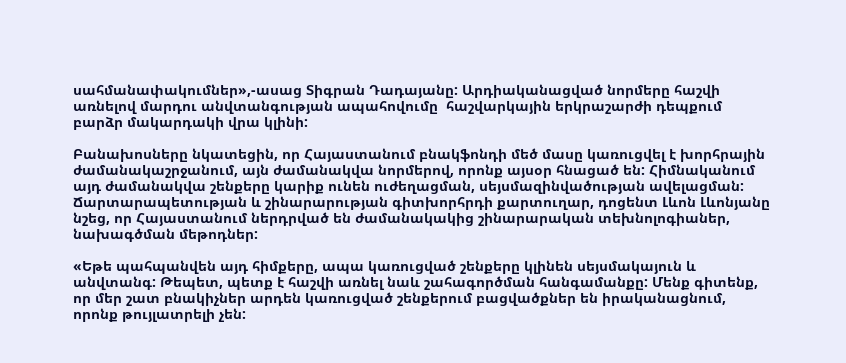սահմանափակումներ»,-ասաց Տիգրան Դադայանը: Արդիականացված նորմերը հաշվի առնելով մարդու անվտանգության ապահովումը  հաշվարկային երկրաշարժի դեպքում բարձր մակարդակի վրա կլինի:

Բանախոսները նկատեցին, որ Հայաստանում բնակֆոնդի մեծ մասը կառուցվել է խորհրային ժամանակաշրջանում, այն ժամանակվա նորմերով, որոնք այսօր հնացած են: Հիմնականում այդ ժամանակվա շենքերը կարիք ունեն ուժեղացման, սեյսմազինվածության ավելացման:  Ճարտարապետության և շինարարության գիտխորհրդի քարտուղար, դոցենտ Լևոն Լևոնյանը նշեց, որ Հայաստանում ներդրված են ժամանակակից շինարարական տեխնոլոգիաներ, նախագծման մեթոդներ:

«Եթե պահպանվեն այդ հիմքերը, ապա կառուցված շենքերը կլինեն սեյսմակայուն և անվտանգ: Թեպետ, պետք է հաշվի առնել նաև շահագործման հանգամանքը: Մենք գիտենք, որ մեր շատ բնակիչներ արդեն կառուցված շենքերում բացվածքներ են իրականացնում, որոնք թույլատրելի չեն: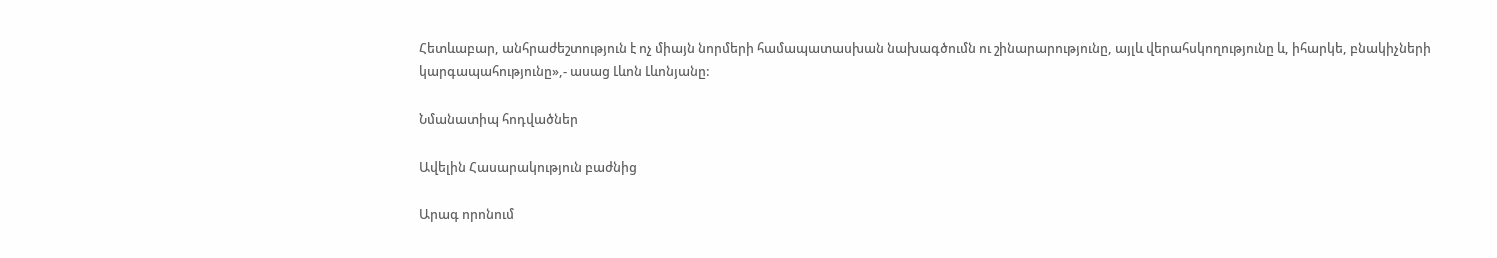Հետևաբար, անհրաժեշտություն է ոչ միայն նորմերի համապատասխան նախագծումն ու շինարարությունը, այլև վերահսկողությունը և, իհարկե, բնակիչների կարգապահությունը»,- ասաց Լևոն Լևոնյանը:

Նմանատիպ հոդվածներ

Ավելին Հասարակություն բաժնից

Արագ որոնում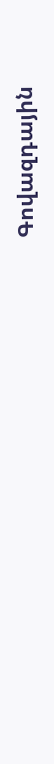Գովազդային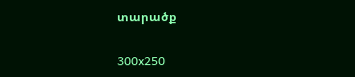տարածք

300x250